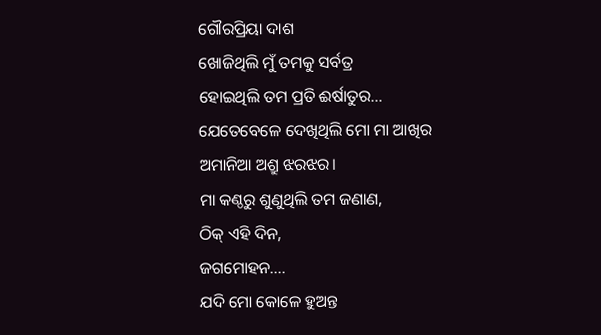ଗୌରପ୍ରିୟା ଦାଶ
ଖୋଜିଥିଲି ମୁଁ ତମକୁ ସର୍ବତ୍ର
ହୋଇଥିଲି ତମ ପ୍ରତି ଈର୍ଷାତୁର…
ଯେତେବେଳେ ଦେଖିଥିଲି ମୋ ମା ଆଖିର
ଅମାନିଆ ଅଶ୍ରୁ ଝରଝର।
ମା କଣ୍ଠରୁ ଶୁଣୁଥିଲି ତମ ଜଣାଣ,
ଠିକ୍ ଏହି ଦିନ,
ଜଗମୋହନ….
ଯଦି ମୋ କୋଳେ ହୁଅନ୍ତ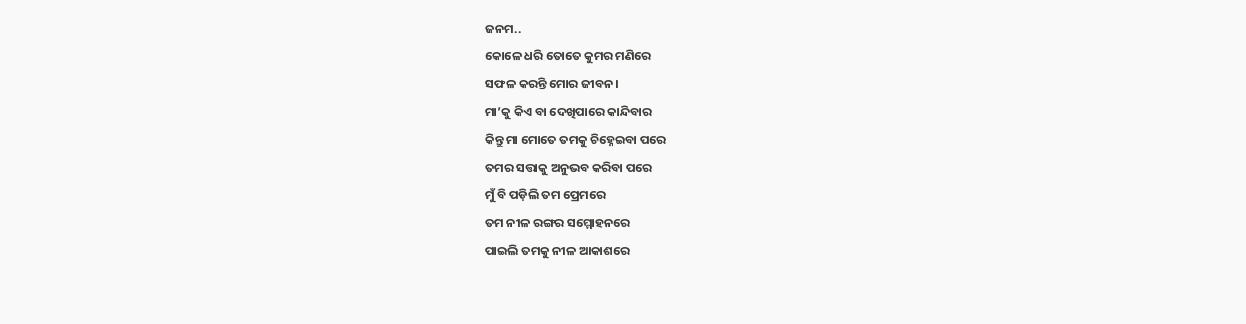ଜନମ..
କୋଳେ ଧରି ତୋତେ କୁମର ମଣିରେ
ସଫଳ କରନ୍ତି ମୋର ଜୀବନ।
ମା’କୁ କିଏ ବା ଦେଖିପାରେ କାନ୍ଦିବାର
କିନ୍ତୁ ମା ମୋତେ ତମକୁ ଚିହ୍ନେଇବା ପରେ
ତମର ସତ୍ତାକୁ ଅନୁଭବ କରିବା ପରେ
ମୁଁ ବି ପଡ଼ିଲି ତମ ପ୍ରେମରେ
ତମ ନୀଳ ରଙ୍ଗର ସମ୍ମୋହନରେ
ପାଇଲି ତମକୁ ନୀଳ ଆକାଶରେ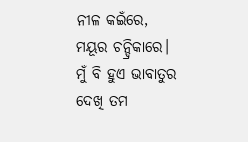ନୀଳ କଇଁରେ, ମୟୂର ଚନ୍ଦ୍ରିକାରେ।
ମୁଁ ବି ହୁଏ ଭାବାତୁର
ଦେଖି ତମ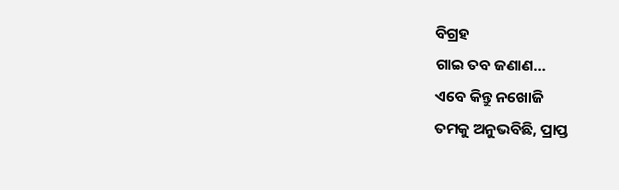ବିଗ୍ରହ
ଗାଇ ତବ ଜଣାଣ…
ଏବେ କିନ୍ତୁ ନଖୋଜି
ତମକୁ ଅନୁଭବିଛି, ପ୍ରାପ୍ତ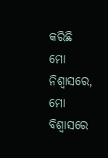କରିଛି
ମୋ ନିଶ୍ଵାସରେ, ମୋ ବିଶ୍ଵାସରେ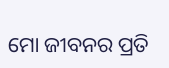ମୋ ଜୀବନର ପ୍ରତି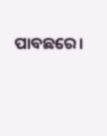ପାବଛରେ।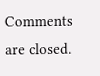Comments are closed.